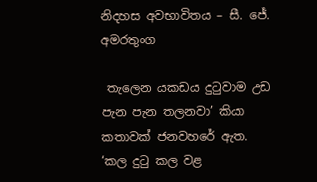නිදහස අවභාවිතය – සී. ජේ. අමරතුංග

 තැලෙන යකඩය දුටුවාම උඩ පැන පැන තලනවා’ කියා කතාවක් ජනවහරේ ඇත. ‘කල දුටු කල වළ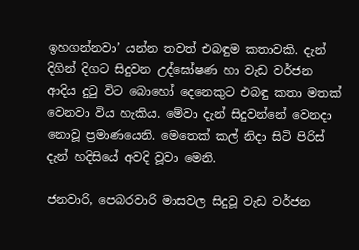ඉහගන්නවා’ යන්න තවත් එබඳුම කතාවකි. දැන් දිගින් දිගට සිදුවන උද්ඝෝෂණ හා වැඩ වර්ජන ආදිය දුටු විට බොහෝ දෙනෙකුට එබඳු කතා මතක් වෙනවා විය හැකිය. මේවා දැන් සිදුවන්නේ වෙනදා නොවූ ප්‍රමාණයෙනි. මෙතෙක් කල් නිදා සිටි පිරිස් දැන් හදිසියේ අවදි වූවා මෙනි.

ජනවාරි, පෙබරවාරි මාසවල සිදුවූ වැඩ වර්ජන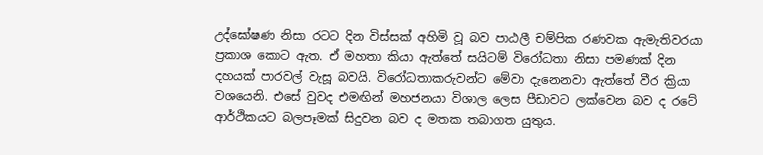උද්ඝෝෂණ නිසා රටට දින විස්සක් අහිමි වූ බව පාඨලී චම්පික රණවක ඇමැතිවරයා ප්‍රකාශ කොට ඇත. ඒ මහතා කියා ඇත්තේ සයිටම් විරෝධතා නිසා පමණක් දින දහයක් පාරවල් වැසූ බවයි. විරෝධතාකරුවන්ට මේවා දැනෙනවා ඇත්තේ වීර ක්‍රියා වශයෙනි. එසේ වුවද එමඟින් මහජනයා විශාල ලෙස පීඩාවට ලක්වෙන බව ද රටේ ආර්ථිකයට බලපෑමක් සිදුවන බව ද මතක තබාගත යුතුය.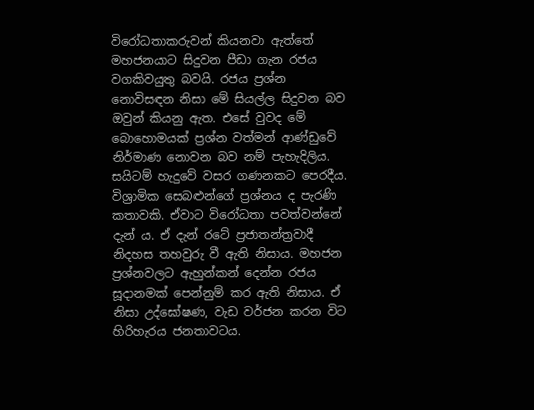විරෝධතාකරුවන් කියනවා ඇත්තේ මහජනයාට සිදුවන පීඩා ගැන රජය වගකිවයුතු බවයි. රජය ප්‍රශ්න නොවිසඳන නිසා මේ සියල්ල සිදුවන බව ඔවුන් කියනු ඇත. එසේ වුවද මේ බොහොමයක් ප්‍රශ්න වත්මන් ආණ්ඩුවේ නිර්මාණ නොවන බව නම් පැහැදිලිය. සයිටම් හැදුවේ වසර ගණනකට පෙරදීය. විශ්‍රාමික සෙබළුන්ගේ ප්‍රශ්නය ද පැරණි කතාවකි. ඒවාට විරෝධතා පවත්වන්නේ දැන් ය. ඒ දැන් රටේ ප්‍රජ‍ාතන්ත්‍රවාදී නිදහස තහවුරු වී ඇති නිසාය. මහජන ප්‍රශ්නවලට ඇහුන්කන් දෙන්න රජය සූදානමක් පෙන්නුම් කර ඇති නිසාය. ඒ නිසා උද්ඝෝෂණ, වැඩ වර්ජන කරන විට හිරිහැරය ජනතාවටය.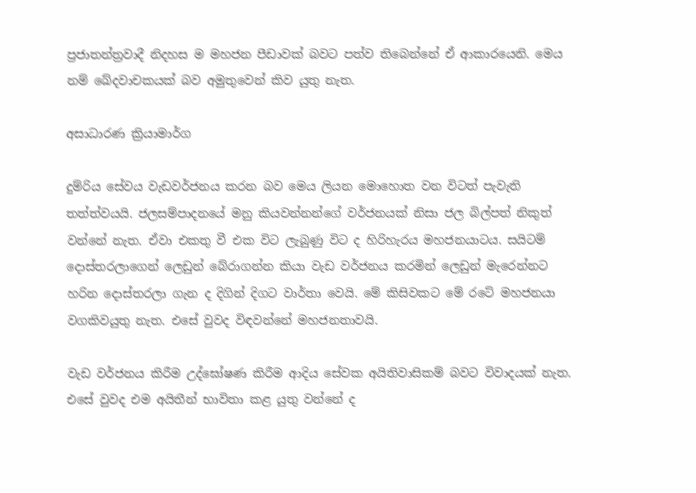ප්‍රජාතන්ත්‍රවාදී නිදහස ම මහජන පීඩාවක් බවට පත්ව තිබෙන්නේ ඒ ආකාරයෙනි. මෙය නම් ඛේදවාචකයක් බව අමුතුවෙන් කිව යුතු නැත.

අසාධාරණ ක්‍රියාමාර්ග

දුම්රිය සේවය වැඩවර්ජනය කරන බව මෙය ලියන මොහොත වන විටත් පැවැති තත්ත්වයයි. ජලසම්පාදනයේ මනු කියවන්නන්ගේ වර්ජනයක් නිසා ජල බිල්පත් නිකුත් වන්නේ නැත. ඒවා එකතු වී එක විට ලැබුණු විට ද හිරිහැරය මහජනයාටය. සයිටම් දොස්තරලාගෙන් ලෙඩුන් බේරාගන්න කියා වැඩ වර්ජනය කරමින් ලෙඩුන් මැරෙන්නට හරින දොස්තරලා ගැන ද දිගින් දිගට වාර්තා වෙයි. මේ කිසිවකට මේ රටේ මහජනයා වගකිවයුතු නැත. එසේ වුවද විඳවන්නේ මහජනතාවයි.

වැඩ වර්ජනය කිරීම උද්ඝෝෂණ කිරීම ආදිය සේවක අයිතිවාසිකම් බවට විවාදයක් නැත. එසේ වුවද එම අයිතීන් භාවිතා කළ යුතු වන්නේ ද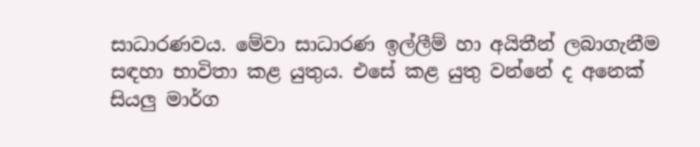සාධාරණවය. මේවා සාධාරණ ඉල්ලීම් හා අයිතීන් ලබාගැනීම සඳහා භාවිතා කළ යුතුය. එසේ කළ යුතු වන්නේ ද අනෙක් සියලු මාර්ග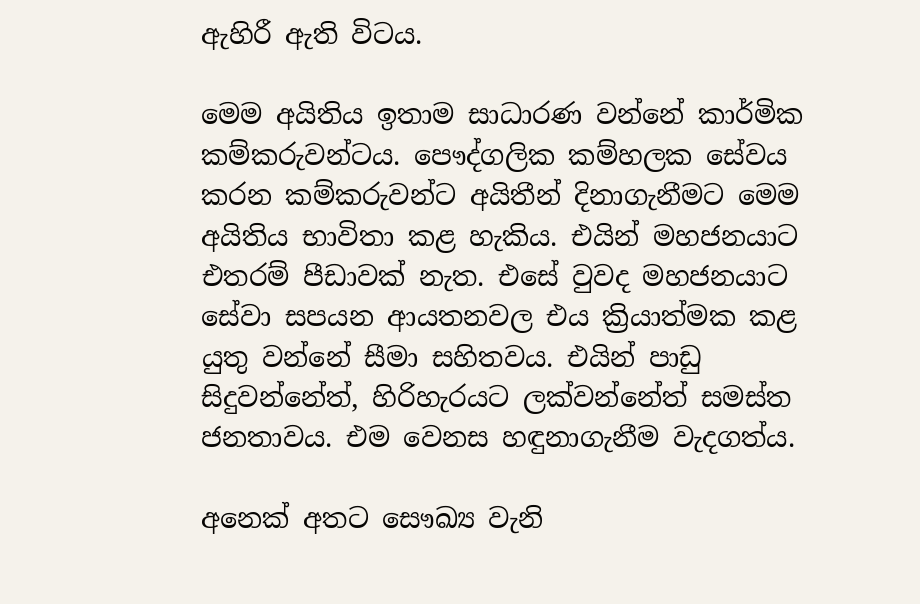ඇහිරී ඇති විටය.

මෙම අයිතිය ඉතාම සාධාරණ වන්නේ කාර්මික කම්කරුවන්ටය. පෞද්ගලික කම්හලක සේවය කරන කම්කරුවන්ට අයිතීන් දිනාගැනීමට මෙම අයිතිය භාවිතා කළ හැකිය. එයින් මහජනයාට එතරම් පීඩාවක් නැත. එසේ වුවද මහජනයාට සේවා සපයන ආයතනවල එය ක්‍රියාත්මක කළ යුතු වන්නේ සීමා සහිතවය. එයින් පාඩු සිදුවන්නේත්, හිරිහැරයට ලක්වන්නේත් සමස්ත ජනතාවය. එම වෙනස හඳුනාගැනීම වැදගත්ය.

අනෙක් අතට සෞඛ්‍ය වැනි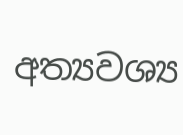අත්‍යවශ්‍ය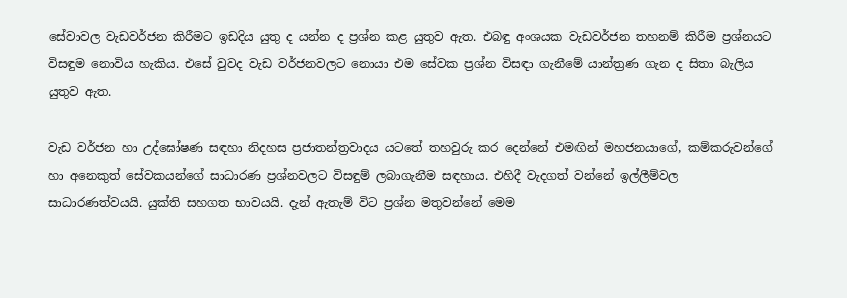සේවාවල වැඩවර්ජන කිරීමට ඉඩදිය යුතු ද යන්න ද ප්‍රශ්න කළ යුතුව ඇත. එබඳු අංශයක වැඩවර්ජන තහනම් කිරීම ප්‍රශ්නයට විසඳුම නොවිය හැකිය. එසේ වුවද වැඩ වර්ජනවලට නොයා එම සේවක ප්‍රශ්න විසඳා ගැනීමේ යාන්ත්‍රණ ගැන ද සිතා බැලිය යුතුව ඇත.

වැඩ වර්ජන හා උද්ඝෝෂණ සඳහා නිදහස ප්‍රජාතන්ත්‍රවාදය යටතේ තහවුරු කර දෙන්නේ එමඟින් මහජනයාගේ, කම්කරුවන්ගේ හා අනෙකුත් සේවකයන්ගේ සාධාරණ ප්‍රශ්නවලට විසඳුම් ලබාගැනීම සඳහාය. එහිදී වැදගත් වන්නේ ඉල්ලීම්වල සාධාරණත්වයයි. යුක්ති සහගත භාවයයි. දැන් ඇතැම් විට ප්‍රශ්න මතුවන්නේ මෙම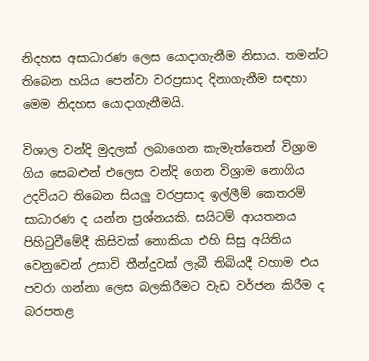නිදහස අසාධාරණ ලෙස යොදාගැනීම නිසාය. තමන්ට තිබෙන හයිය පෙන්වා වරප්‍රසාද දිනාගැනීම සඳහා මෙම නිදහස යොදාගැනීමයි.

විශාල වන්දි මුදලක් ලබාගෙන කැමැත්තෙන් විශ්‍රාම ගිය සෙබළුන් එලෙස වන්දි ගෙන විශ්‍රාම නොගිය උදවියට තිබෙන සියලු වරප්‍රසාද ඉල්ලීම් කෙතරම් සාධාරණ ද යන්න ප්‍රශ්නයකි. සයිටම් ආයතනය පිහිටුවීමේදී කිසිවක් නොකියා එහි සිසු අයිතිය වෙනුවෙන් උසාවි තීන්දුවක් ලැබී තිබියදී වහාම එය පවරා ගන්නා ලෙස බලකිරීමට වැඩ වර්ජන කිරීම ද බරපතළ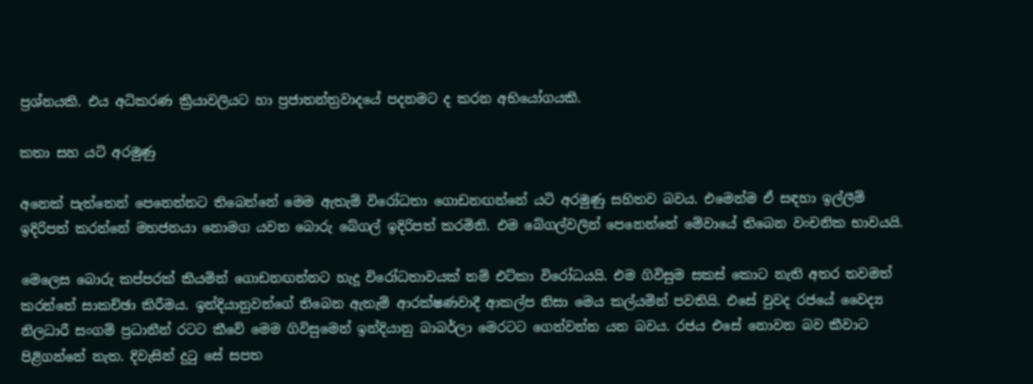ප්‍රශ්නයකි. එය අධිකරණ ක්‍රියාවලියට හා ප්‍රජාතන්ත්‍රවාදයේ පදනමට ද කරන අභියෝගයකි.

කතා සහ යටි අරමුණු

අනෙක් පැත්තෙන් පෙනෙන්නට තිබෙන්නේ මෙම ඇතැම් විරෝධතා ගොඩනඟන්නේ යටි අරමුණු සහිතව බවය. එමෙන්ම ඒ සඳහා ඉල්ලීම් ඉදිරිපත් කරන්නේ මහජනයා නොමග යවන බොරු බේගල් ඉදිරිපත් කරමිනි. එම බේගල්වලින් පෙනෙන්නේ මේවායේ තිබෙන වංචනික භාවයයි.

මෙලෙස බොරු කප්පරක් කියමින් ගොඩනඟන්නට හැදූ විරෝධතාවයක් නම් එට්කා විරෝධයයි. එම ගිවිසුම සකස් කොට නැති අතර තවමත් කරන්නේ සාකච්ඡා කිරීමය. ඉන්දියානුවන්ගේ තිබෙන ඇතැම් ආරක්ෂණවාදී ආකල්ප නිසා මෙය කල්යමින් පවතියි. එසේ වුවද රජයේ වෛද්‍ය නිලධාරී සංගම් ප්‍රධානීන් ර‍ටට කීවේ මෙම ගිවිසුමෙන් ඉන්දියානු බාබර්ලා මෙරටට ගෙන්වන්න යන බවය. රජය එසේ නොවන බව කීවාට පිළිගන්නේ නැත. දිවැසින් දුටු සේ සපත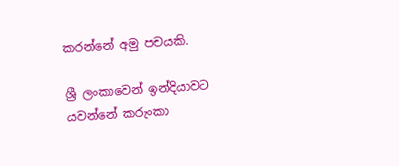කරන්නේ අමු පචයකි.

ශ්‍රී ලංකාවෙන් ඉන්දියාවට යවන්නේ කරුංකා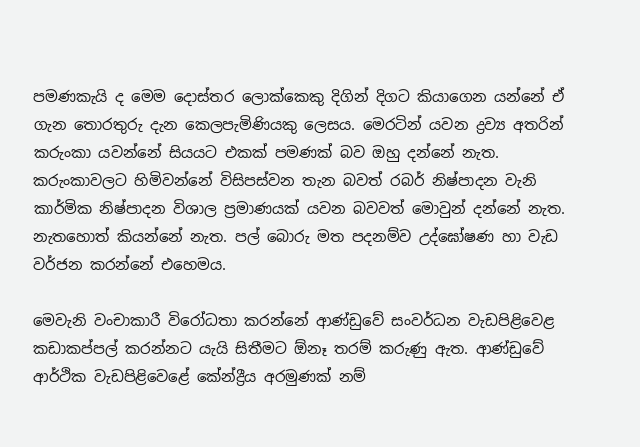පමණකැයි ද මෙම දොස්තර ලොක්කෙකු දිගින් දිගට කියාගෙන යන්නේ ඒ ගැන තොරතුරු දැන කෙලපැමිණි‍යකු ලෙසය. මෙරටින් යවන ද්‍රව්‍ය අතරින් කරුංකා යවන්නේ සියයට එකක් පමණක් බව ඔහු දන්නේ නැත. කරුංකාවලට හිමිවන්නේ විසිපස්වන තැන බවත් රබර් නිෂ්පාදන වැනි කාර්මික නිෂ්පාදන විශාල ප්‍රමාණයක් යවන බවවත් මොවුන් දන්නේ නැත. නැතහොත් කියන්නේ නැත. පල් බොරු මත පදනම්ව උද්ඝෝෂණ හා වැඩ වර්ජන කරන්නේ එහෙමය.

මෙවැනි වංචාකාරී විරෝධතා කරන්නේ ආණ්ඩුවේ සංවර්ධන වැඩපිළිවෙළ කඩාකප්පල් කරන්නට යැයි සිතීමට ඕනෑ තරම් කරුණු ඇත. ආණ්ඩුවේ ආර්ථික වැඩපිළිවෙළේ කේන්ද්‍රීය අරමුණක් නම්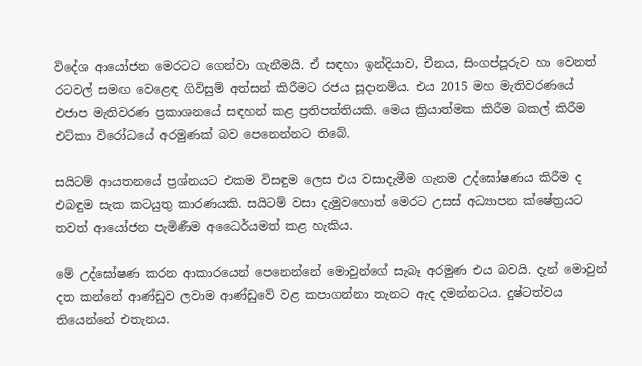විදේශ ආයෝජන මෙරටට ගෙන්වා ගැනීමයි. ඒ සඳහා ඉන්දියාව, චීනය, සිංගප්පූරුව හා වෙනත් රටවල් සමඟ වෙළෙඳ ගිවිසුම් අත්සන් කිරීමට රජය සූදානම්ය. එය 2015 මහ මැතිවරණයේ එජාප මැතිවරණ ප්‍රකාශනයේ සඳහන් කළ ප්‍රතිපත්තියකි. මෙය ක්‍රියාත්මක කිරීම බකල් කිරීම එට්කා විරෝධයේ අරමුණක් බව පෙනෙන්නට තිබේ.

සයිටම් ආයතනයේ ප්‍රශ්නයට එකම විසඳුම ලෙස එය වසාදැමීම ගැනම උද්ඝෝෂණය කිරීම ද එබඳුම සැක කටයුතු කාරණයකි. සයිටම් වසා දැමුවහොත් මෙරට උසස් අධ්‍යාපන ක්ෂේත්‍රයට තවත් ආයෝජන පැමිණීම අධෛර්යමත් කළ හැකිය.

මේ උද්ඝෝෂණ කරන ආකාරයෙන් පෙනෙන්නේ මොවුන්ගේ සැබෑ අරමුණ එය බවයි. දැන් මොවුන් දත කන්නේ ආණ්ඩුව ලවාම ආණ්ඩුවේ වළ කපාගන්නා තැනට ඇද දමන්නටය. දුෂ්ටත්වය තියෙන්නේ එතැනය.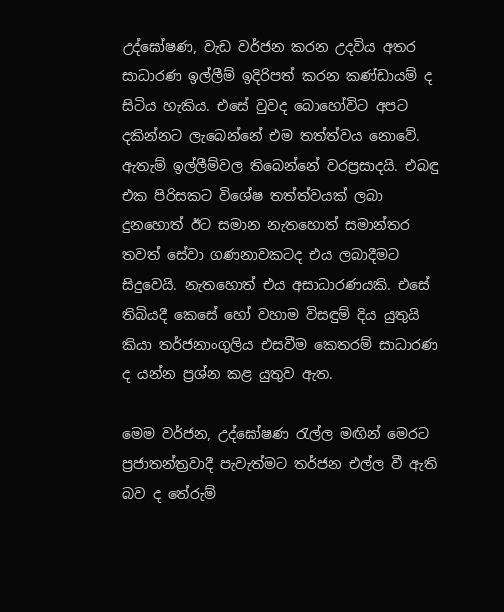උද්ඝෝෂණ, වැඩ වර්ජන කරන උදවිය අතර සාධාරණ ඉල්ලීම් ඉදිරිපත් කරන කණ්ඩායම් ද සිටිය හැකිය. එසේ වුවද බොහෝවිට අපට දකින්නට ලැබෙන්නේ එම තත්ත්වය නොවේ. ඇතැම් ඉල්ලීම්වල තිබෙන්නේ වරප්‍රසාදයි. එබඳු එක පිරිසකට විශේෂ තත්ත්වයක් ලබා දුනහොත් ඊට සමාන නැතහොත් සමාන්තර තවත් සේවා ගණනාවකටද එය ලබාදීමට සිදුවෙයි. නැතහොත් එය අසාධාරණයකි. එසේ තිබියදී කෙසේ හෝ වහාම විසඳුම් දිය යුතුයි කියා තර්ජනාංගුලිය එසවීම කෙතරම් සාධාරණ ද යන්න ප්‍රශ්න කළ යුතුව ඇත.

මෙම වර්ජන, උද්ඝෝෂණ රැල්ල මඟින් මෙරට ප්‍රජාතන්ත්‍රවාදී පැවැත්මට තර්ජන එල්ල වී ඇති බව ද තේරුම්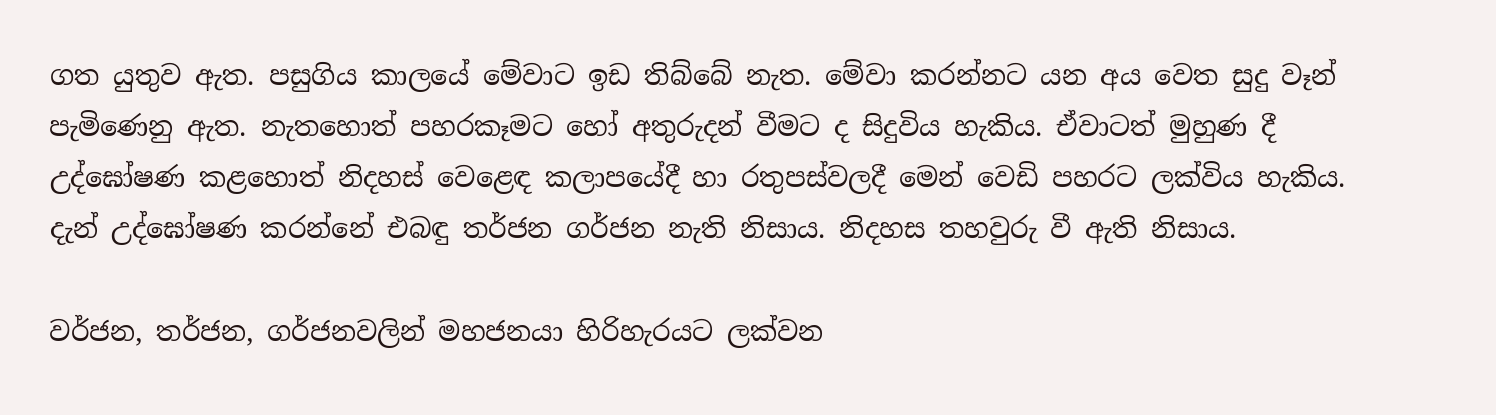ගත යුතුව ඇත. පසුගිය කාලයේ මේවාට ඉඩ තිබ්බේ නැත. මේවා කරන්නට යන අය වෙත සුදු වෑන් පැමිණෙනු ඇත. නැතහොත් පහරකෑමට හෝ අතුරුදන් වීමට ද සිදුවිය හැකිය. ඒවාටත් මුහුණ දී උද්ඝෝෂණ කළහොත් නිදහස් වෙළෙඳ කලාපයේදී හා රතුපස්වලදී මෙන් වෙඩි පහරට ලක්විය හැකිය. දැන් උද්ඝෝෂණ කරන්නේ එබඳු තර්ජන ගර්ජන නැති නිසාය. නිදහස තහවුරු වී ඇති නිසාය.

වර්ජන, තර්ජන, ගර්ජනවලින් මහජනයා හිරිහැරයට ලක්වන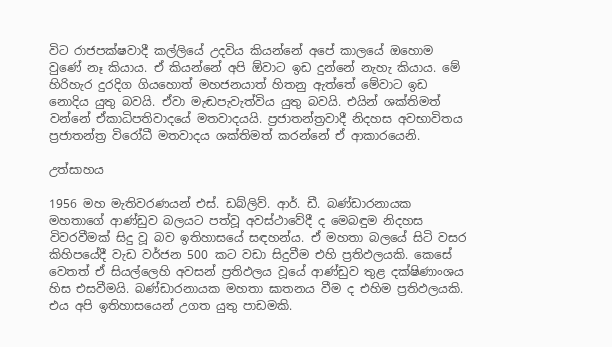විට රාජපක්ෂවාදී කල්ලියේ උදවිය කියන්නේ අපේ කාලයේ ඔහොම වුණේ නෑ කියාය. ඒ කියන්නේ අපි ඕවාට ඉඩ දුන්නේ නැහැ කියාය. මේ හිරිහැර දුරදිග ගියහොත් මහජනයාත් හිතනු ඇත්තේ මේවාට ඉඩ නොදිය යුතු බවයි. ඒවා මැඬපැවැත්විය යුතු බවයි. එයින් ශක්තිමත් වන්නේ ඒකාධිපතිවාදයේ මතවාදයයි. ප්‍රජාතන්ත්‍රවාදී නිදහස අවභාවිතය ප්‍රජාතන්ත්‍ර විරෝධී මතවාදය ශක්තිමත් කරන්නේ ඒ ආකාරයෙනි.

උත්සාහය

1956 මහ මැතිවරණයන් එස්. ඩබ්ලිව්. ආර්. ඩී. බණ්ඩාරනායක මහතාගේ ආණ්ඩුව බලයට පත්වූ අවස්ථාවේදී ද මෙබඳුම නිදහස විවරවීමක් සිදු වූ බව ඉතිහාසයේ සඳහන්ය. ඒ මහතා බලයේ සිටි වසර කිහිපයේදී වැඩ වර්ජන 500 කට වඩා සිදුවීම එහි ප්‍රතිඵලයකි. කෙසේ වෙතත් ඒ සියල්ලෙහි අවසන් ප්‍රතිඵලය වූයේ ආණ්ඩුව තුළ දක්ෂිණාංශය හිස එසවීමයි. බණ්ඩාරනායක මහතා ඝාතනය වීම ද එහිම ප්‍රතිඵලයකි. එය අපි ඉතිහාසයෙන් උගත යුතු පාඩමකි.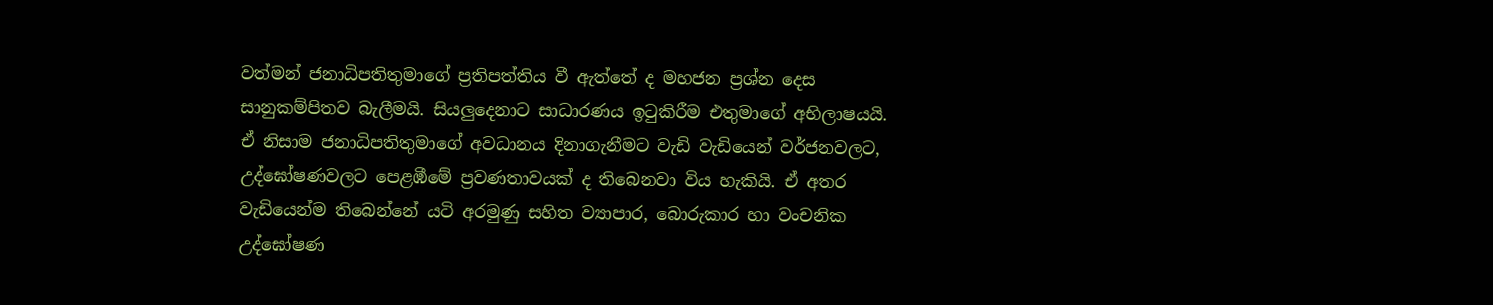වත්මන් ජනාධිපතිතුමාගේ ප්‍රතිපත්තිය වී ඇත්තේ ද මහජන ප්‍රශ්න දෙස සානුකම්පිතව බැලීමයි. සියලුදෙනාට සාධාරණය ඉටුකිරීම එතුමාගේ අභිලාෂයයි. ඒ නිසාම ජනාධිපතිතුමාගේ අවධානය දිනාගැනීමට වැඩි වැඩියෙන් වර්ජනවලට, උද්ඝෝෂණවලට පෙළඹීමේ ප්‍රවණතාවයක් ද තිබෙනවා විය හැකියි. ඒ අතර වැඩියෙන්ම තිබෙන්නේ යටි අරමුණු සහිත ව්‍යාපාර, බොරුකාර හා වංචනික උද්ඝෝෂණ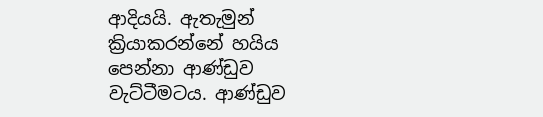ආදියයි. ඇතැමුන් ක්‍රියාකරන්නේ හයිය පෙන්නා ආණ්ඩුව වැට්ටීමටය. ආණ්ඩුව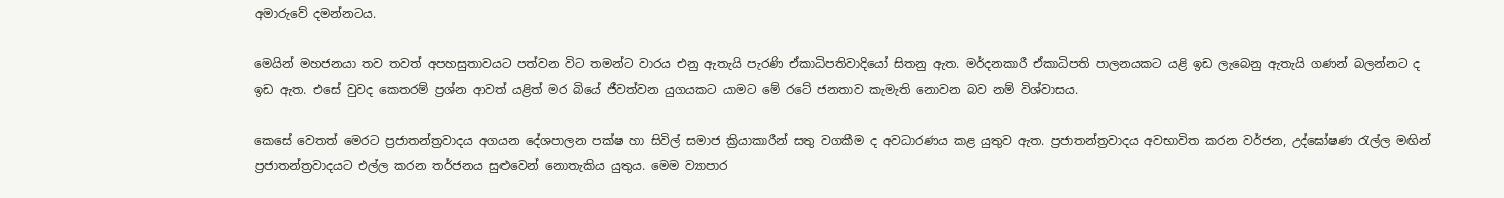අමාරුවේ දමන්නටය.

මෙයින් මහජනයා තව තවත් අපහසුතාවයට පත්වන විට තමන්ට වාරය එනු ඇතැයි පැරණි ඒකාධිපතිවාදියෝ සිතනු ඇත. මර්දනකාරී ඒකාධිපති පාලනයකට යළි ඉඩ ලැබෙනු ඇතැයි ගණන් බලන්නට ද ඉඩ ඇත. එසේ වුවද කෙතරම් ප්‍රශ්න ආවත් යළිත් මර බියේ ජීවත්වන යුගයකට යාමට මේ රටේ ජනතාව කැමැති නොවන බව නම් විශ්වාසය.

කෙසේ වෙතත් මෙරට ප්‍රජාතන්ත්‍රවාදය අගයන දේශපාලන පක්ෂ හා සිවිල් සමාජ ක්‍රියාකාරීන් සතු වගකීම ද අවධාරණය කළ යුතුව ඇත. ප්‍රජාතන්ත්‍රවාදය අවභාවිත කරන වර්ජන, උද්ඝෝෂණ රැල්ල මඟින් ප්‍රජාතන්ත්‍රවාදයට එල්ල කරන තර්ජනය සුළුවෙන් නොතැකිය යුතුය. මෙම ව්‍යාපාර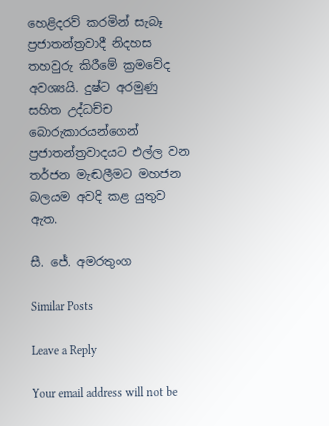හෙළිදරව් කරමින් සැබෑ ප්‍රජාතන්ත්‍රවාදී නිදහස තහවුරු කිරීමේ ක්‍රමවේද අවශ්‍යයි. දුෂ්ට අරමුණු සහිත උද්ධච්ච බොරුකාරයන්ගෙන් ප්‍රජාතන්ත්‍රවාදයට එල්ල වන තර්ජන මැඬලීමට මහජන බලයම අවදි කළ යුතුව ඇත.

සී. ජේ. අමරතුංග

Similar Posts

Leave a Reply

Your email address will not be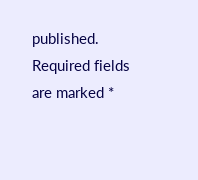published. Required fields are marked *